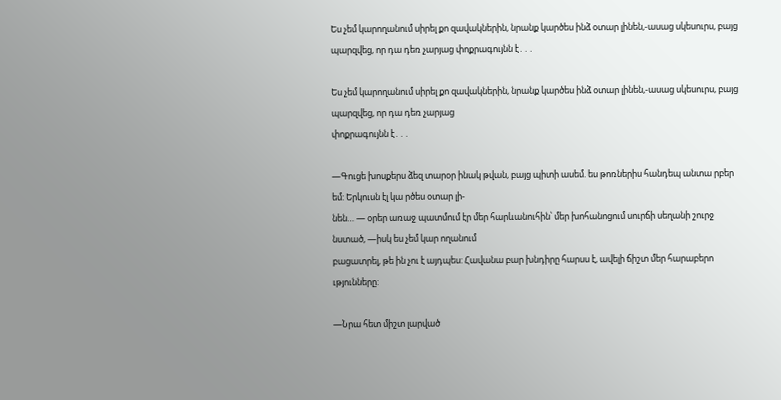Ես չեմ կարողանում սիրել քո զավակներին, նրանք կարծես ինձ օտար լինեն,-ասաց սկեսուրս, բայց պարզվեց, որ դա դեռ չարյաց փոքրագույնն է․․․

Ես չեմ կարողանում սիրել քո զավակներին, նրանք կարծես ինձ օտար լինեն,-ասաց սկեսուրս, բայց պարզվեց, որ դա դեռ չարյաց
փոքրագույնն է․․․

—Գուցե խոսքերս ձեզ տարօր ինակ թվան, բայց պիտի ասեմ. ես թոռներիս հանդեպ անտա րբեր եմ: Երկուսն էլ կա րծես օտար լի-
նեն… — օրեր առաջ պատմում էր մեր հարևանուհին՝ մեր խոհանոցում սուրճի սեղանի շուրջ նստած, —իսկ ես չեմ կար ողանում
բացատրել, թե ին չու է այդպես: Հավանա բար խնդիրը հարսս է, ավելի ճիշտ մեր հարաբերո ւթյունները:

—Նրա հետ միշտ լարված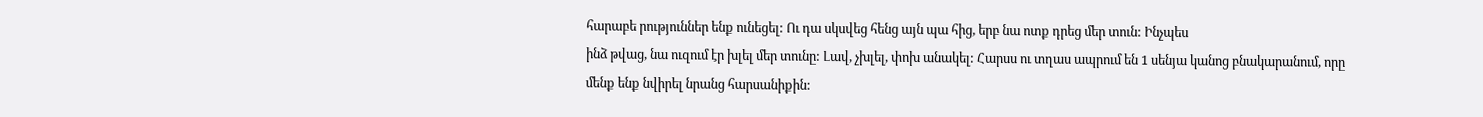հարաբե րություններ ենք ունեցել: Ու դա սկսվեց հենց այն պա հից, երբ նա ոտք դրեց մեր տուն: Ինչպես
ինձ թվաց, նա ուզում էր խլել մեր տունը: Լավ, չխլել, փոխ անակել: Հարսս ու տղաս ապրում են 1 սենյա կանոց բնակարանում, որը
մենք ենք նվիրել նրանց հարսանիքին: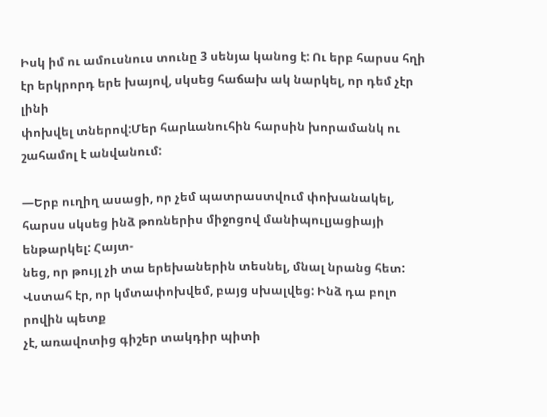Իսկ իմ ու ամուսնուս տունը 3 սենյա կանոց է: Ու երբ հարսս հղի էր երկրորդ երե խայով, սկսեց հաճախ ակ նարկել, որ դեմ չէր լինի
փոխվել տներով:Մեր հարևանուհին հարսին խորամանկ ու շահամոլ է անվանում:

—Երբ ուղիղ ասացի, որ չեմ պատրաստվում փոխանակել, հարսս սկսեց ինձ թոռներիս միջոցով մանիպուլյացիայի ենթարկել: Հայտ-
նեց, որ թույլ չի տա երեխաներին տեսնել, մնալ նրանց հետ: Վստահ էր, որ կմտափոխվեմ, բայց սխալվեց: Ինձ դա բոլո րովին պետք
չէ, առավոտից գիշեր տակդիր պիտի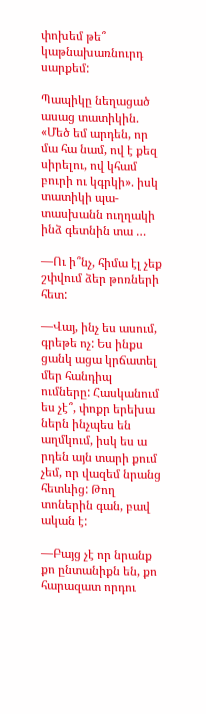փոխեմ թե՞ կաթնախառնուրդ սարքեմ:

Պապիկը նեղացած ասաց տատիկին. «Մեծ եմ արդեն, որ մա հա նամ, ով է քեզ սիրելու, ով կհամ բուրի ու կգրկի». իսկ տատիկի պա-
տասխանն ուղղակի ինձ գետնին տա …

—Ու ի՞նչ, հիմա էլ չեք շփվում ձեր թոռների հետ:

—Վայ, ինչ ես ասում, գրեթե ոչ: Ես ինքս ցանկ ացա կրճատել մեր հանդիպ ումները: Հասկանում ես չէ՞, փոքր երեխա ներն ինչպես են
աղմկում, իսկ ես ա րդեն այն տարի քում չեմ, որ վազեմ նրանց հետևից: Թող տոներին գան, բավ ական է:

—Բայց չէ որ նրանք քո ընտանիքն են, քո հարազատ որդու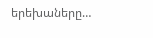երեխաները…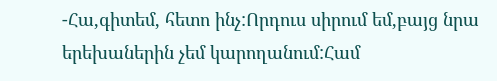-Հա,գիտեմ, հետո ինչ:Որդուս սիրում եմ,բայց նրա երեխաներին չեմ կարողանում:Համ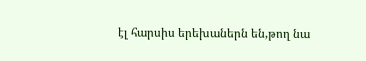էլ հարսիս երեխաներն են,թող նա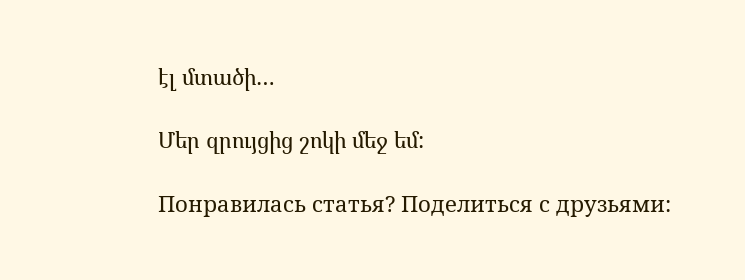էլ մտածի…

Մեր զրույցից շոկի մեջ եմ:

Понравилась статья? Поделиться с друзьями: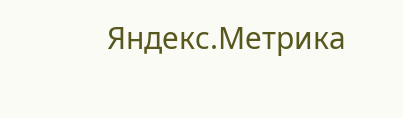Яндекс.Метрика